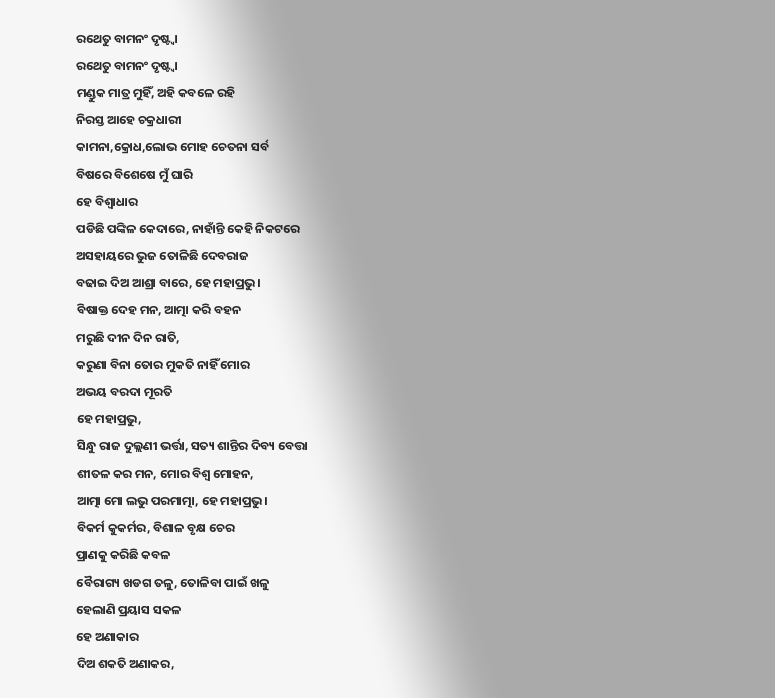ରଥେତୁ ବାମନଂ ଦୃଷ୍ଟ୍ବା
ରଥେତୁ ବାମନଂ ଦୃଷ୍ଟ୍ବା
ମଣ୍ଡୁକ ମାତ୍ର ମୁହିଁ, ଅହି କବଳେ ରହି
ନିରସ୍ତ ଆହେ ଚକ୍ରଧାରୀ
କାମନା,କ୍ରୋଧ,ଲୋଭ ମୋହ ଚେତନା ସର୍ବ
ବିଷରେ ବିଶେଷେ ମୁଁ ଘାରି
ହେ ବିଶ୍ବାଧାର
ପଡିଛି ପଙ୍କିଳ କେଦାରେ, ନାହାଁନ୍ତି କେହି ନିକଟରେ
ଅସହାୟରେ ଭୁଜ ତୋଳିଛି ଦେବରାଜ
ବଢାଇ ଦିଅ ଆଶ୍ରା ବାରେ, ହେ ମହାପ୍ରଭୁ।
ବିଷାକ୍ତ ଦେହ ମନ, ଆତ୍ମା କରି ବହନ
ମରୁଛି ଦୀନ ଦିନ ରାତି,
କରୁଣା ବିନା ତୋର ମୁକତି ନାହିଁ ମୋର
ଅଭୟ ବରଦା ମୂରତି
ହେ ମହାପ୍ରଭୁ,
ସିନ୍ଧୁ ରାଜ ଦୁଲ୍ଲଣୀ ଭର୍ତ୍ତା, ସତ୍ୟ ଶାନ୍ତିର ଦିବ୍ୟ ବେତ୍ତା
ଶୀତଳ କର ମନ, ମୋର ବିଶ୍ବ ମୋହନ,
ଆତ୍ମା ମୋ ଲଭୁ ପରମାତ୍ମା, ହେ ମହାପ୍ରଭୁ।
ବିକର୍ମ କୁକର୍ମର, ବିଶାଳ ବୃକ୍ଷ ଚେର
ପ୍ରାଣକୁ କରିଛି କବଳ
ବୈରାଗ୍ୟ ଖଡଗ ତଳୁ, ତୋଳିବା ପାଇଁ ଖଳୁ
ହେଲାଣି ପ୍ରୟାସ ସକଳ
ହେ ଅଣାକାର
ଦିଅ ଶକତି ଅଣାକର,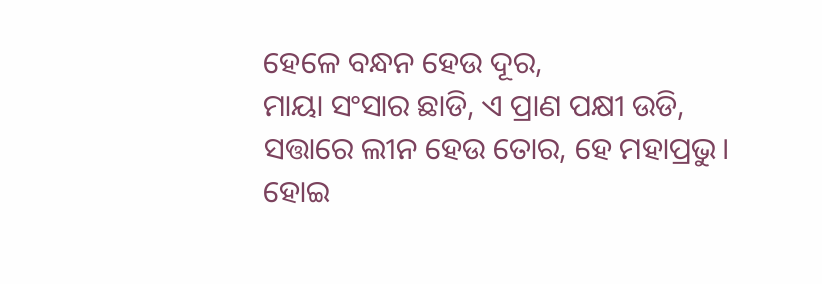ହେଳେ ବନ୍ଧନ ହେଉ ଦୂର,
ମାୟା ସଂସାର ଛାଡି, ଏ ପ୍ରାଣ ପକ୍ଷୀ ଉଡି,
ସତ୍ତାରେ ଲୀନ ହେଉ ତୋର, ହେ ମହାପ୍ରଭୁ।
ହୋଇ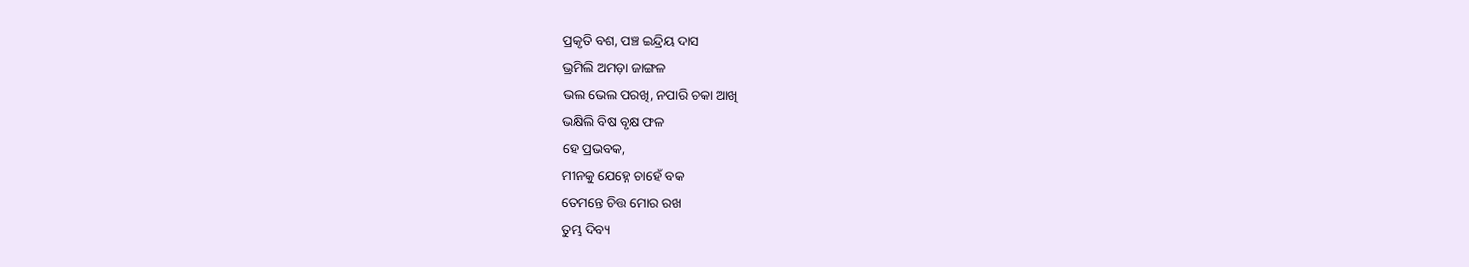ପ୍ରକୃତି ବଶ, ପଞ୍ଚ ଇନ୍ଦ୍ରିୟ ଦାସ
ଭ୍ରମିଲି ଅମଡ଼ା ଜାଙ୍ଗଳ
ଭଲ ଭେଲ ପରଖି, ନପାରି ଚକା ଆଖି
ଭକ୍ଷିଲି ବିଷ ବୃକ୍ଷ ଫଳ
ହେ ପ୍ରଭବକ,
ମୀନକୁ ଯେହ୍ନେ ଚାହେଁ ବକ
ତେମନ୍ତେ ଚିତ୍ତ ମୋର ରଖ
ତୁମ୍ଭ ଦିବ୍ୟ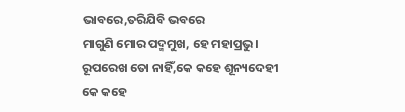ଭାବରେ,ତରିଯିବି ଭବରେ
ମାଗୁଣି ମୋର ପଦ୍ମମୁଖ, ହେ ମହାପ୍ରଭୁ।
ରୂପରେଖ ତୋ ନାହିଁ,କେ କହେ ଶୂନ୍ୟଦେହୀ
କେ କହେ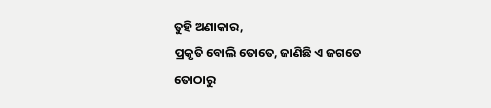ତୁହି ଅଣାକାର,
ପ୍ରକୃତି ବୋଲି ତୋତେ, ଜାଣିଛି ଏ ଜଗତେ
ତୋଠାରୁ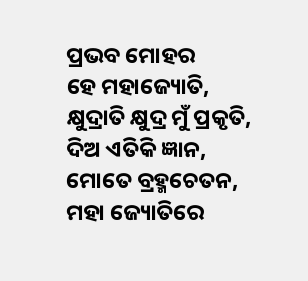ପ୍ରଭବ ମୋହର
ହେ ମହାଜ୍ୟୋତି,
କ୍ଷୁଦ୍ରାତି କ୍ଷୁଦ୍ର ମୁଁ ପ୍ରକୃତି,
ଦିଅ ଏତିକି ଜ୍ଞାନ, ମୋତେ ବ୍ରହ୍ମଚେତନ,
ମହା ଜ୍ୟୋତିରେ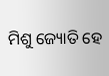ମିଶୁ ଜ୍ୟୋତି ହେ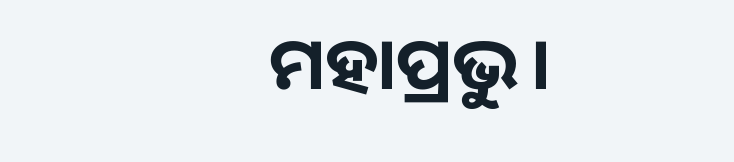ମହାପ୍ରଭୁ।